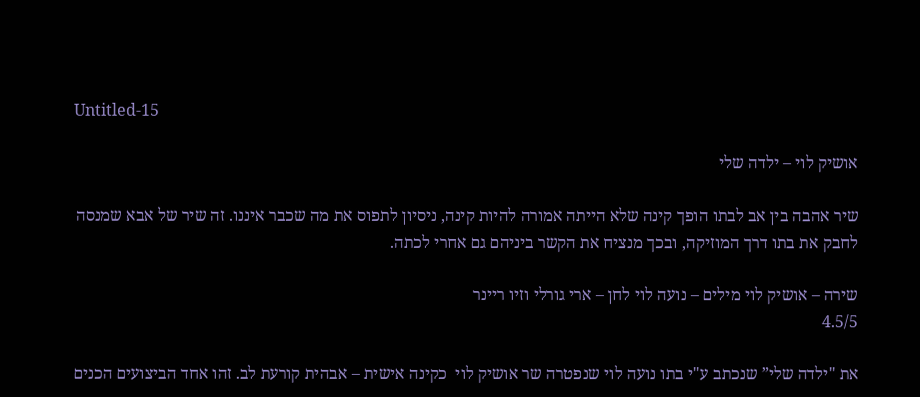Untitled-15

אושיק לוי – ילדה שלי

שיר אהבה בין אב לבתו הופך קינה שלא הייתה אמורה להיות קינה, ניסיון לתפוס את מה שכבר איננו. זה שיר של אבא שמנסה לחבק את בתו דרך המוזיקה, ובכך מנציח את הקשר ביניהם גם אחרי לכתה.

שירה – אושיק לוי מילים – נועה לוי לחן – ארי גורלי וזיו ריינר
4.5/5

את "ילדה שלי” שנכתב ע"י בתו נועה לוי שנפטרה שר אושיק לוי  כקינה אישית – אבהית קורעת לב. זהו אחד הביצועים הכנים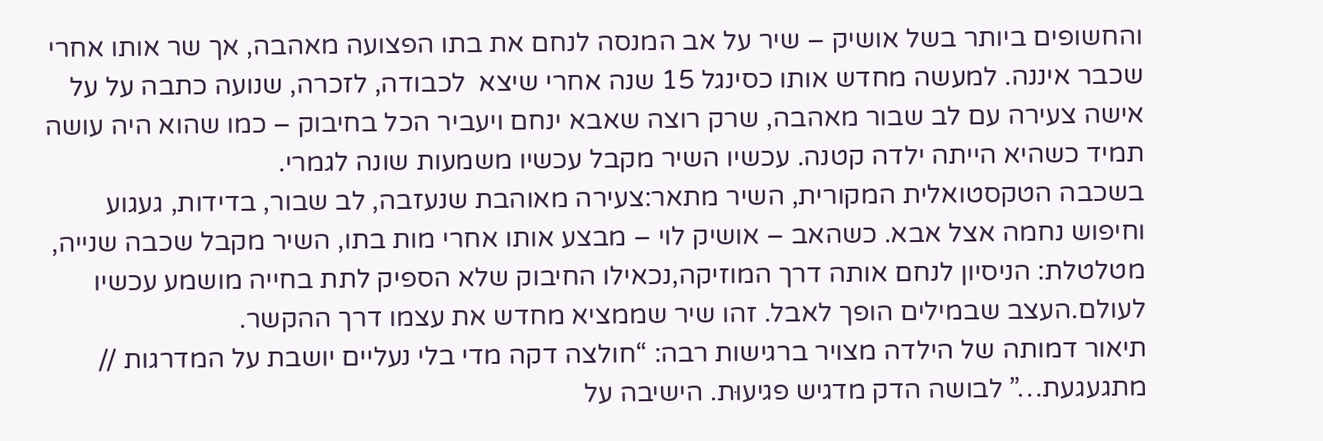והחשופים ביותר בשל אושיק – שיר על אב המנסה לנחם את בתו הפצועה מאהבה, אך שר אותו אחרי שכבר איננה. למעשה מחדש אותו כסינגל 15 שנה אחרי שיצא  לכבודה, לזכרה, שנועה כתבה על על אישה צעירה עם לב שבור מאהבה, שרק רוצה שאבא ינחם ויעביר הכל בחיבוק – כמו שהוא היה עושה תמיד כשהיא הייתה ילדה קטנה. עכשיו השיר מקבל עכשיו משמעות שונה לגמרי.
בשכבה הטקסטואלית המקורית, השיר מתאר:צעירה מאוהבת שנעזבה, לב שבור, בדידות, געגוע וחיפוש נחמה אצל אבא. כשהאב – אושיק לוי – מבצע אותו אחרי מות בתו, השיר מקבל שכבה שנייה, מטלטלת: הניסיון לנחם אותה דרך המוזיקה,נכאילו החיבוק שלא הספיק לתת בחייה מושמע עכשיו לעולם.העצב שבמילים הופך לאבל. זהו שיר שממציא מחדש את עצמו דרך ההקשר.
תיאור דמותה של הילדה מצויר ברגישות רבה: “חולצה דקה מדי בלי נעליים יושבת על המדרגות // מתגעגעת…” לבושה הדק מדגיש פגיעוּת. הישיבה על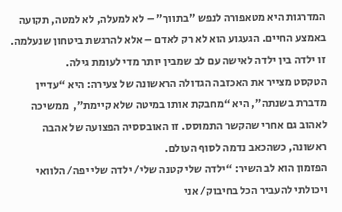המדרגות היא מטאפורה לנפש "בתווך" – לא למעלה, לא למטה, תקועה באמצע החיים. הגעגוע הוא לא רק לאדם – אלא להרגשת ביטחון שנעלמה. זו ילדה בין ילדה לאישה עם לב שמבין יותר מדי לעומת גילה.
הטקסט מצייר את האכזבה הגדולה הראשונה של צעירה: היא “עדיין מדברת בשנתה”, היא “מחבקת אותו במיטה שלא קיימת”,  ממשיכה לאהוב גם אחרי שהקשר התמוסס. זו האובססיה הפצועה של אהבה ראשונה, כשהכאב נדמה לסוף העולם.
הפזמון הוא לב השיר: “ילדה שלי קטנה שלי/ ילדה שלי יפה/ הלוואי ויכולתי להעביר הכל בחיבוק/ אני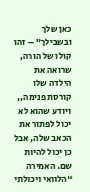כאן שלך ובשבילך” – זהו קולו של הורה, שרואה את הילדה שלו קורסת פנימה,, ויודע שהוא לא יכול לפתור את הכאב שלה, אבל כן יכול להיות שם. האמירה “הלוואי ויכולתי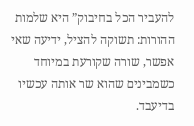להעביר הכל בחיבוק” היא שלמות ההורות: תשוקה להציל, ידיעה שאי אפשר, שורה שקורעת במיוחד כשמבינים שהוא שר אותה עכשיו בדיעבד.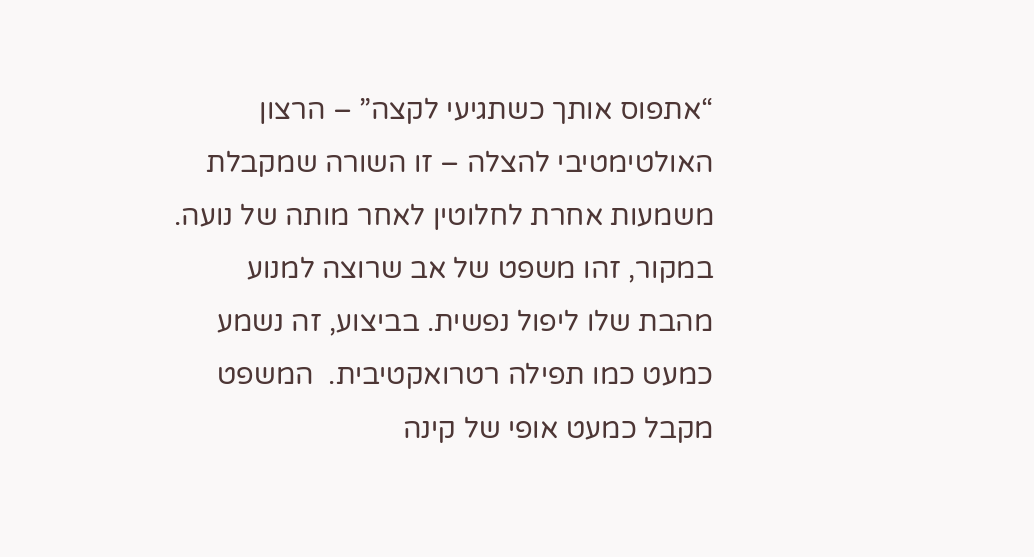“אתפוס אותך כשתגיעי לקצה” – הרצון האולטימטיבי להצלה – זו השורה שמקבלת משמעות אחרת לחלוטין לאחר מותה של נועה.  במקור, זהו משפט של אב שרוצה למנוע מהבת שלו ליפול נפשית. בביצוע, זה נשמע כמעט כמו תפילה רטרואקטיבית.  המשפט מקבל כמעט אופי של קינה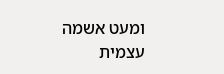ומעט אשמה עצמית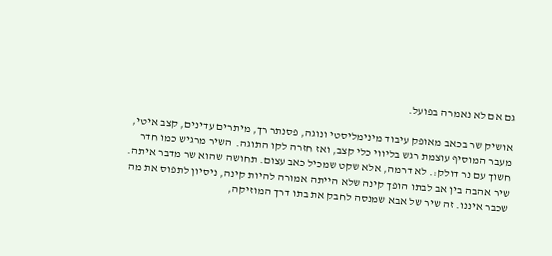גם אם לא נאמרה בפועל.

אושיק שר בכאב מאופק עיבוד מינימליסטי ונוגה, פסנתר רך, מיתרים עדינים, קצב איטי, מעבר המוסיף עוצמת רגש בליווי כלי קצב, ואז חזרה לקו התוגה.  השיר מרגיש כמו חדר חשוך עם נר דולק:. לא דרמה, אלא שקט שמכיל כאב עצום. תחושה שהוא שר מדבר איתה.
שיר אהבה בין אב לבתו הופך קינה שלא הייתה אמורה להיות קינה, ניסיון לתפוס את מה שכבר איננו. זה שיר של אבא שמנסה לחבק את בתו דרך המוזיקה,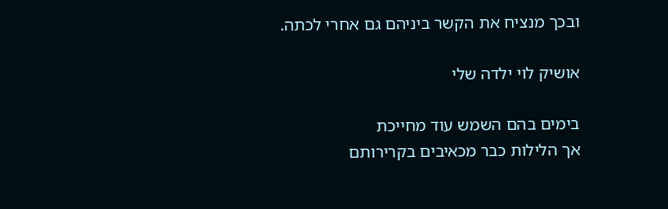ובכך מנציח את הקשר ביניהם גם אחרי לכתה.

אושיק לוי ילדה שלי

בימים בהם השמש עוד מחייכת
אך הלילות כבר מכאיבים בקרירותם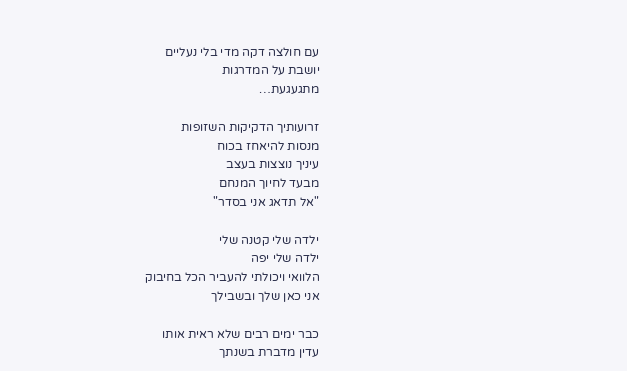עם חולצה דקה מדי בלי נעליים
יושבת על המדרגות
מתגעגעת…

זרועותיך הדקיקות השזופות
מנסות להיאחז בכוח
עיניך נוצצות בעצב
מבעד לחיוך המנחם
"אל תדאג אני בסדר"

ילדה שלי קטנה שלי
ילדה שלי יפה
הלוואי ויכולתי להעביר הכל בחיבוק
אני כאן שלך ובשבילך

כבר ימים רבים שלא ראית אותו
עדין מדברת בשנתך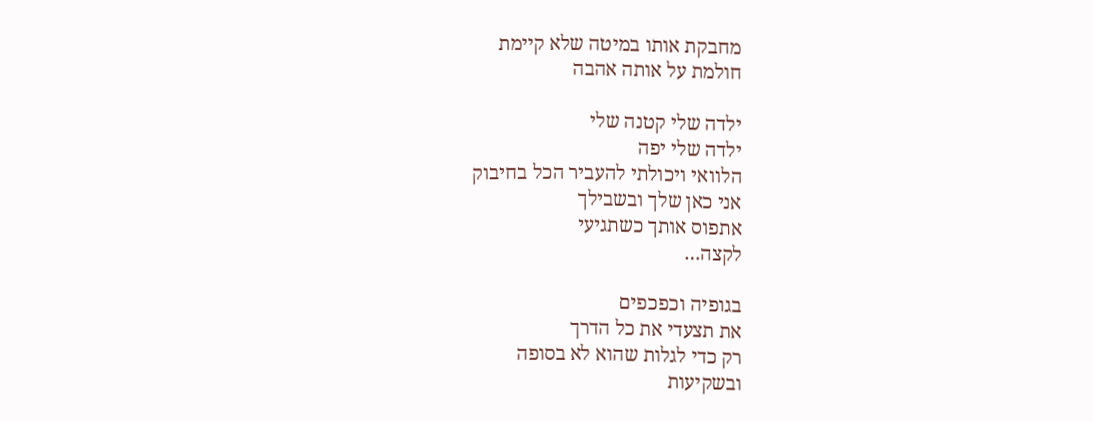מחבקת אותו במיטה שלא קיימת
חולמת על אותה אהבה

ילדה שלי קטנה שלי
ילדה שלי יפה
הלוואי ויכולתי להעביר הכל בחיבוק
אני כאן שלך ובשבילך
אתפוס אותך כשתגיעי
לקצה…

בגופיה וכפכפים
את תצעדי את כל הדרך
רק כדי לגלות שהוא לא בסופה
ובשקיעות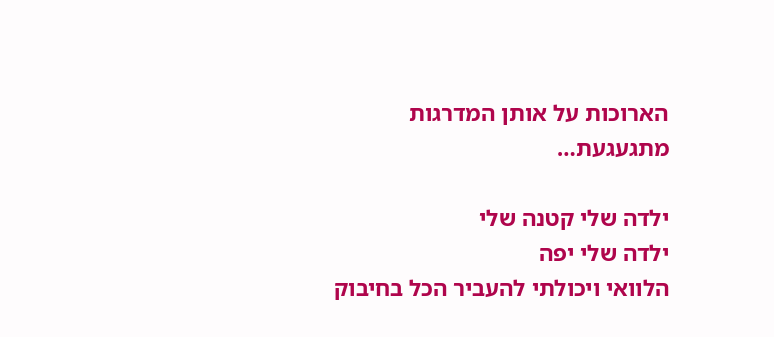הארוכות על אותן המדרגות
מתגעגעת…

ילדה שלי קטנה שלי
ילדה שלי יפה
הלוואי ויכולתי להעביר הכל בחיבוק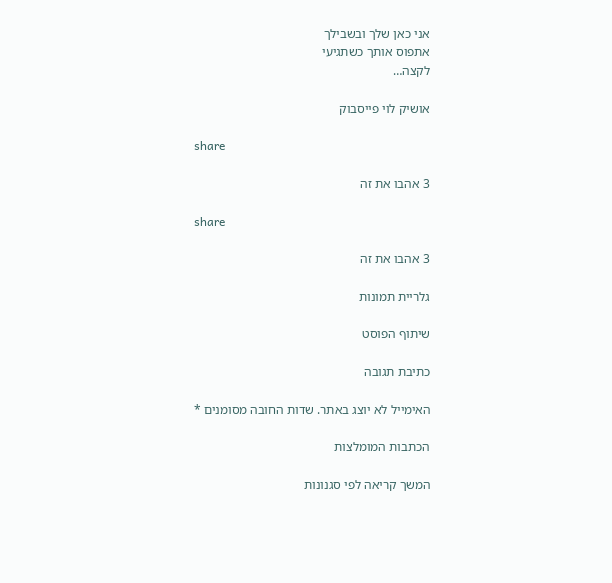אני כאן שלך ובשבילך
אתפוס אותך כשתגיעי
לקצה…

אושיק לוי פייסבוק

share

3 אהבו את זה

share

3 אהבו את זה

גלריית תמונות

שיתוף הפוסט

כתיבת תגובה

האימייל לא יוצג באתר. שדות החובה מסומנים *

הכתבות המומלצות

המשך קריאה לפי סגנונות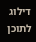דילוג לתוכן